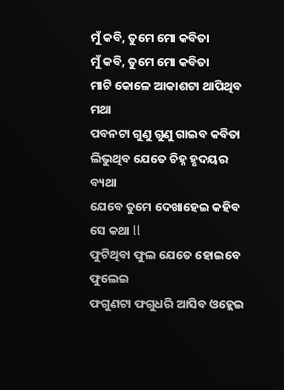ମୁଁ କବି, ତୁମେ ମୋ କବିତା
ମୁଁ କବି, ତୁମେ ମୋ କବିତା
ମାଟି କୋଳେ ଆକାଶଟା ଥାପିଥିବ ମଥା
ପବନଟା ଗୁଣୁ ଗୁଣୁ ଗାଇବ କବିତା
ଲିଭୁଥିବ ଯେତେ ଚିହ୍ନ ହୃଦୟର ବ୍ୟଥା
ଯେବେ ତୁମେ ଦେଖାହେଇ କହିବ ସେ କଥା ll
ଫୁଟିଥିବା ଫୁଲ ଯେତେ ହୋଇବେ ଫୁଲେଇ
ଫଗୁଣଟା ଫଗୁଧରି ଆସିବ ଓହ୍ଲେଇ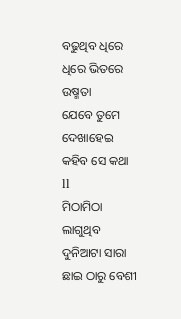ବଢୁଥିବ ଧିରେ ଧିରେ ଭିତରେ ଉଷ୍ମତା
ଯେବେ ତୁମେ ଦେଖାହେଇ କହିବ ସେ କଥା ll
ମିଠାମିଠା ଲାଗୁଥିବ ଦୁନିଆଟା ସାରା
ଛାଇ ଠାରୁ ବେଶୀ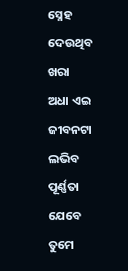ସ୍ନେହ ଦେଉଥିବ ଖରା
ଅଧା ଏଇ ଜୀବନଟା ଲଭିବ ପୂର୍ଣ୍ଣତା
ଯେବେ ତୁମେ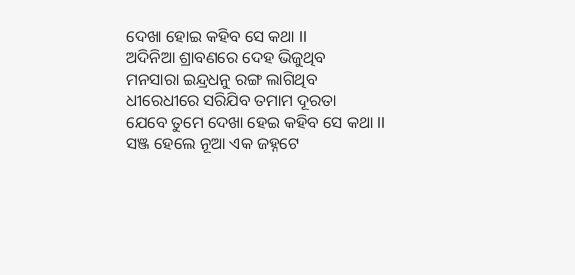ଦେଖା ହୋଇ କହିବ ସେ କଥା ll
ଅଦିନିଆ ଶ୍ରାବଣରେ ଦେହ ଭିଜୁଥିବ
ମନସାରା ଇନ୍ଦ୍ରଧନୁ ରଙ୍ଗ ଲାଗିଥିବ
ଧୀରେଧୀରେ ସରିଯିବ ତମାମ ଦୂରତା
ଯେବେ ତୁମେ ଦେଖା ହେଇ କହିବ ସେ କଥା ll
ସଞ୍ଜ ହେଲେ ନୂଆ ଏକ ଜହ୍ନଟେ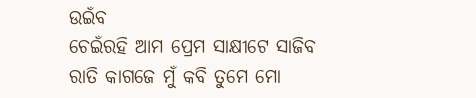ଉଇଁବ
ଚେଇଁରହି ଆମ ପ୍ରେମ ସାକ୍ଷୀଟେ ସାଜିବ
ରାତି କାଗଜେ ମୁଁ କବି ତୁମେ ମୋ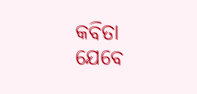କବିତା
ଯେବେ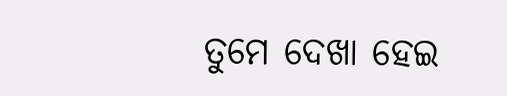ତୁମେ ଦେଖା ହେଇ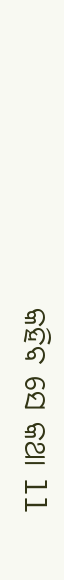କହିବ ସେ କଥା ll